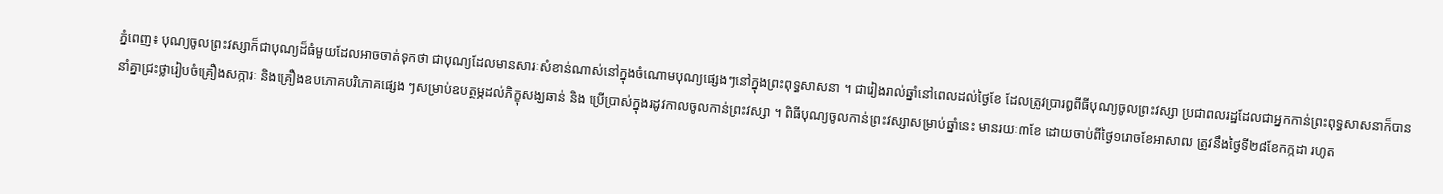ភ្នំពេញ៖ បុណ្យចូលព្រះវស្សាក៏ជាបុណ្យដ៏ធំមួយដែលអាចចាត់ទុកថា ជាបុណ្យដែលមានសារៈសំខាន់ណាស់នៅក្នុងចំណោមបុណ្យផ្សេងៗនៅក្នុងព្រះពុទ្ធសាសនា ។ ជារៀងរាល់ឆ្នាំនៅពេលដល់ថ្ងៃខែ ដែលត្រូវប្រារឰពីធីបុណ្យចូលព្រះវស្សា ប្រជាពលរដ្ឋដែលជាអ្នកកាន់ព្រះពុទ្ធសាសនាក៏បាននាំគ្នាជ្រះថ្លារៀបចំគ្រឿងសក្ការៈ និងគ្រឿងឧបភោគបរិភោគផ្សេង ៗសម្រាប់ឧបត្ថម្ភដល់ភិក្ខុសង្ឃឆាន់ និង ប្រើប្រាស់ក្នុងរដូវកាលចូលកាន់ព្រះវស្សា ។ ពិធីបុណ្យចូលកាន់ព្រះវស្សាសម្រាប់ឆ្នាំនេះ មានរយៈ៣ខែ ដោយចាប់ពីថ្ងៃ១រោចខែអាសាឍ ត្រូវនឹងថ្ងៃទី២៨ខែកក្កដា រហូត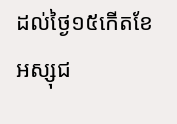ដល់ថ្ងៃ១៥កើតខែអស្សុជ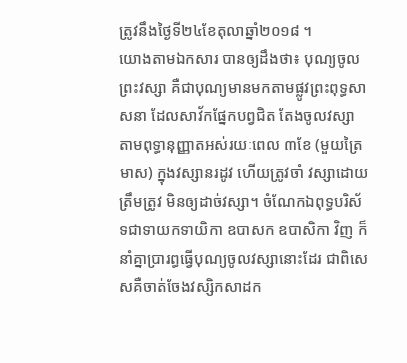ត្រូវនឹងថ្ងៃទី២៤ខែតុលាឆ្នាំ២០១៨ ។
យោងតាមឯកសារ បានឲ្យដឹងថា៖ បុណ្យចូលព្រះវស្សា គឺជាបុណ្យមានមកតាមផ្លូវព្រះពុទ្ធសាសនា ដែលសាវ័កផ្នែកបព្វជិត តែងចូលវស្សា តាមពុទ្ធានុញ្ញាតអស់រយៈពេល ៣ខែ (មួយត្រៃមាស) ក្នុងវស្សានរដូវ ហើយត្រូវចាំ វស្សាដោយត្រឹមត្រូវ មិនឲ្យដាច់វស្សា។ ចំណែកឯពុទ្ធបរិស័ទជាទាយកទាយិកា ឧបាសក ឧបាសិកា វិញ ក៏នាំគ្នាប្រារព្ធធ្វើបុណ្យចូលវស្សានោះដែរ ជាពិសេសគឺចាត់ចែងវស្សិកសាដក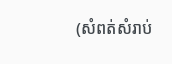(សំពត់សំរាប់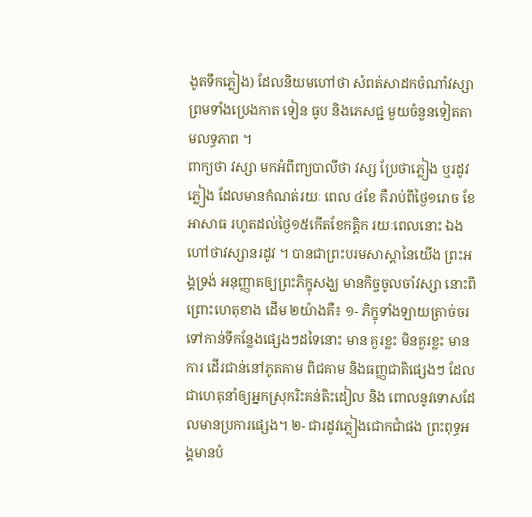ងូតទឹកភ្លៀង) ដែលនិយមហៅថា សំពត់សាដកចំណាំវស្សា ព្រមទាំងប្រេងកាត ទៀន ធូប និងភេសជ្ជ មួយចំនួនទៀតតាមលទ្ធភាព ។
ពាក្យថា វស្សា មកអំពីពា្យបាលីថា វស្ស ប្រែថាភ្លៀង ឬរដូវភ្លៀង ដែលមានកំណត់រយៈ ពេល ៤ខែ គឺរាប់ពីថ្ងៃ១រោច ខែអាសាធ រហូតដល់ថ្ងៃ១៥កើតខែកត្តិក រយៈពេលនោះ ឯង ហៅថាវស្សានរដូវ ។ បានជាព្រះបរមសាស្តានៃយើង ព្រះអង្គទ្រង់ អនុញ្ញាតឲ្យព្រះភិក្ខុសង្ឃ មានកិច្ចចូលចាំវស្សា នោះពីព្រោះហេតុខាង ដើម ២យ៉ាងគឺ៖ ១- ភិក្ខុទាំងឡាយត្រាច់ចរទៅកាន់ទីកន្លែងផ្សេងៗដទៃនោះ មាន គួរខ្លះ មិនគួរខ្លះ មានការ ដើរជាន់នៅភូតគាម ពិជគាម និងធញ្ញជាតិផ្សេងៗ ដែលជាហេតុនាំឲ្យអ្នកស្រុករិះគន់តិះដៀល និង ពោលនូវទោសដែលមានប្រការផ្សេង។ ២- ជារដូវភ្លៀងជោកជាំផង ព្រះពុទ្ធអង្គមានបំ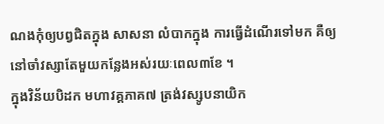ណងកុំឲ្យបព្វជិតក្នុង សាសនា លំបាកក្នុង ការធ្វើដំណើរទៅមក គឺឲ្យនៅចាំវស្សាតែមួយកន្លែងអស់រយៈពេល៣ខែ ។
ក្នុងវិន័យបិដក មហាវគ្គភាគ៧ ត្រង់វស្សូបនាយិក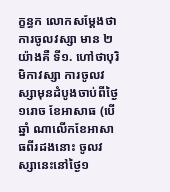ក្ខន្ធក លោកសម្តែងថា ការចូលវស្សា មាន ២យ៉ាងគឺ ទី១. ហៅថាបុរិមិកាវស្សា ការចូលវស្សាមុនដំបូងចាប់ពីថ្ងៃ ១រោច ខែអាសាធ (បើឆ្នាំ ណាលើកខែអាសាធពីរដងនោះ ចូលវស្សានេះនៅថ្ងៃ១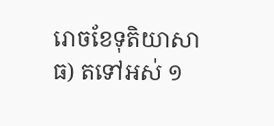រោចខែទុតិយាសាធ) តទៅអស់ ១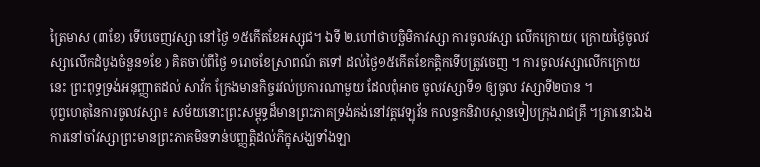ត្រៃមាស (៣ខែ) ទើបចេញវស្សា នៅថ្ងៃ ១៥កើតខែអស្សុជ។ ឯទី ២.ហៅថាបច្ឆិមិកាវស្សា ការចូលវស្សា លើកក្រោយ( ក្រោយថ្ងៃចូលវស្សាលើកដំបូងចំនួន១ខែ ) គិតចាប់ពីថ្ងៃ ១រោចខែស្រាពណ៍ តទៅ ដល់ថ្ងៃ១៥កើតខែកត្តិកទើបត្រូវចេញ ។ ការចូលវស្សាលើកក្រោយនេះ ព្រះពុទ្ធទ្រង់អនុញ្ញាតដល់ សាវ័ក ក្រែងមានកិច្ចរវល់ប្រការណាមួយ ដែលពុំអាច ចូលវស្សាទី១ ឲ្យចូល វស្សាទី២បាន ។
បុព្វហេតុនៃការចូលវស្សា៖ សម័យនោះព្រះសម្ពុទ្ធដ៏មានព្រះភាគទ្រង់គង់នៅវត្តវេឡុវ័ន កលន្ទកនិវាបស្ថានទៀបក្រុងរាជគ្រឹ ។គ្រានោះឯង ការនៅចាំវស្សាព្រះមានព្រះភាគមិនទាន់បញ្ញត្តិដល់ភិក្ខុសង្ឃទាំងឡា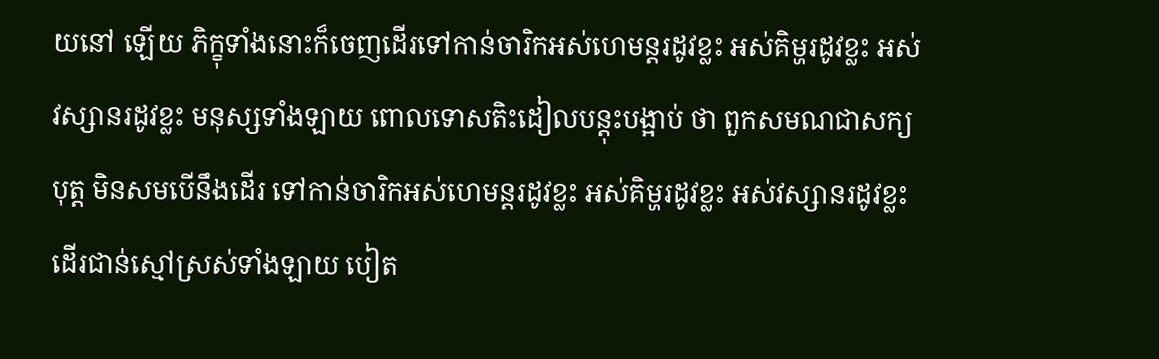យនៅ ឡើយ ភិក្ខុទាំងនោះក៏ចេញដើរទៅកាន់ចារិកអស់ហេមន្តរដូវខ្លះ អស់គិម្ហរដូវខ្លះ អស់វស្សានរដូវខ្លះ មនុស្សទាំងឡាយ ពោលទោសតិះដៀលបន្តុះបង្អាប់ ថា ពួកសមណជាសក្យបុត្ត មិនសមបើនឹងដើរ ទៅកាន់ចារិកអស់ហេមន្តរដូវខ្លះ អស់គិម្ហរដូវខ្លះ អស់វស្សានរដូវខ្លះ ដើរជាន់ស្មៅស្រស់ទាំងឡាយ បៀត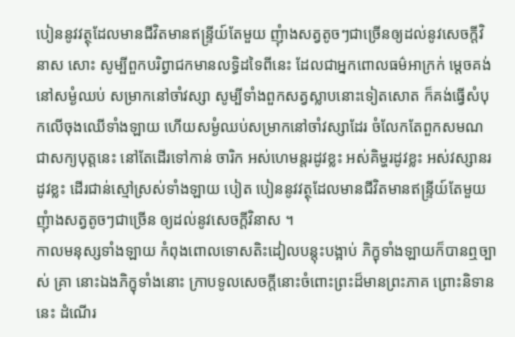បៀននូវវត្ថុដែលមានជីវិតមានឥន្រ្ទីយ៍តែមួយ ញុំាងសត្វតូចៗជាច្រើនឲ្យដល់នូវសេចក្តីវិនាស សោះ សូម្បីពួកបរិព្វាជកមានលទ្ធិដទៃពីនេះ ដែលជាអ្នកពោលធម៌អាក្រក់ ម្តេចគង់នៅសម្ងំឈប់ សម្រាកនៅចាំវស្សា សូម្បីទាំងពួកសត្វស្លាបនោះទៀតសោត ក៏គង់ធ្វើសំបុកលើចុងឈើទាំងឡាយ ហើយសម្ងំឈប់សម្រាកនៅចាំវស្សាដែរ ចំលែកតែពួកសមណជាសក្យបុត្តនេះ នៅតែដើរទៅកាន់ ចារិក អស់ហេមន្តរដូវខ្លះ អស់គិម្ហរដូវខ្លះ អស់វស្សានរដូវខ្លះ ដើរជាន់ស្មៅស្រស់ទាំងឡាយ បៀត បៀននូវវត្ថុដែលមានជីវិតមានឥន្រ្ទីយ៍តែមួយ ញុំាងសត្វតូចៗជាច្រើន ឲ្យដល់នូវសេចក្តីវិនាស ។
កាលមនុស្សទាំងឡាយ កំពុងពោលទោសតិះដៀលបន្តុះបង្អាប់ ភិក្ខុទាំងឡាយក៏បានឮច្បាស់ គ្រា នោះឯងភិក្ខុទាំងនោះ ក្រាបទូលសេចក្តីនោះចំពោះព្រះដ៏មានព្រះភាគ ព្រោះនិទាននេះ ដំណើរ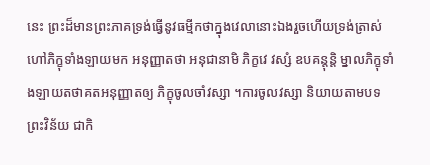នេះ ព្រះដ៏មានព្រះភាគទ្រង់ធ្វើនូវធម្មីកថាក្នុងវេលានោះឯងរួចហើយទ្រង់ត្រាស់ហៅភិក្ខុទាំងឡាយមក អនុញ្ញាតថា អនុជានាមិ ភិក្ខវេ វស្សំ ឧបគន្តុន្តិ ម្នាលភិក្ខុទាំងឡាយតថាគតអនុញ្ញាតឲ្យ ភិក្ខុចូលចាំវស្សា ។ការចូលវស្សា និយាយតាមបទព្រះវិន័យ ជាកិ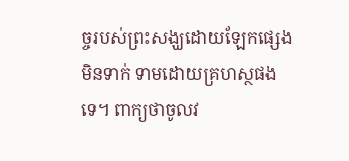ច្ចរបស់ព្រះសង្ឃដោយឡែកផ្សេង មិនទាក់ ទាមដោយគ្រហស្ថផងទេ។ ពាក្យថាចូលវ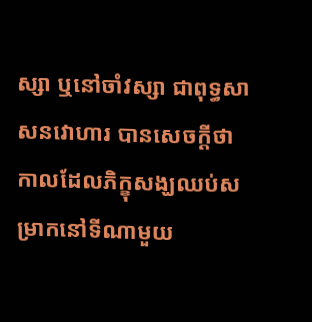ស្សា ឬនៅចាំវស្សា ជាពុទ្ធសាសនវោហារ បានសេចក្តីថា កាលដែលភិក្ខុសង្ឃឈប់សម្រាកនៅទីណាមួយ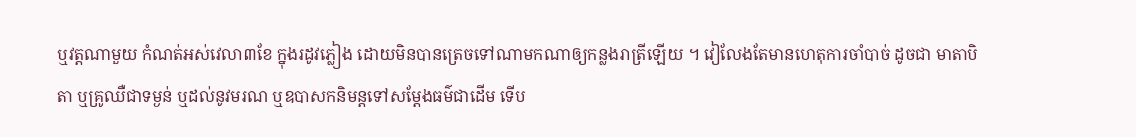ឬវត្តណាមួយ កំណត់អស់វេលា៣ខែ ក្នុងរដូវភ្លៀង ដោយមិនបានត្រេចទៅណាមកណាឲ្យកន្លងរាត្រីឡើយ ។ វៀលែងតែមានហេតុការចាំបាច់ ដូចជា មាតាបិតា ឬគ្រូឈឺជាទម្ងន់ ឬដល់នូវមរណ ឬឧបាសកនិមន្តទៅសម្តែងធម៌ជាដើម ទើប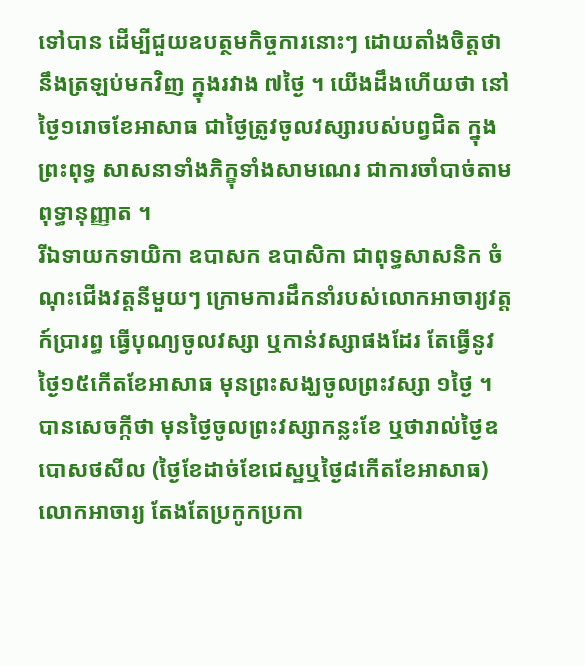ទៅបាន ដើម្បីជួយឧបត្ថមកិច្ចការនោះៗ ដោយតាំងចិត្តថានឹងត្រឡប់មកវិញ ក្នុងរវាង ៧ថ្ងៃ ។ យើងដឹងហើយថា នៅថ្ងៃ១រោចខែអាសាធ ជាថ្ងៃត្រូវចូលវស្សារបស់បព្វជិត ក្នុងព្រះពុទ្ធ សាសនាទាំងភិក្ខុទាំងសាមណេរ ជាការចាំបាច់តាមពុទ្ធានុញ្ញាត ។
រីឯទាយកទាយិកា ឧបាសក ឧបាសិកា ជាពុទ្ធសាសនិក ចំណុះជើងវត្តនីមួយៗ ក្រោមការដឹកនាំរបស់លោកអាចារ្យវត្តក៍ប្រារព្ធ ធ្វើបុណ្យចូលវស្សា ឬកាន់វស្សាផងដែរ តែធ្វើនូវថ្ងៃ១៥កើតខែអាសាធ មុនព្រះសង្ឃចូលព្រះវស្សា ១ថ្ងៃ ។
បានសេចក្កីថា មុនថ្ងៃចូលព្រះវស្សាកន្លះខែ ឬថារាល់ថ្ងៃឧបោសថសីល (ថ្ងៃខែដាច់ខែជេស្ឋឬថ្ងៃ៨កើតខែអាសាធ) លោកអាចារ្យ តែងតែប្រកូកប្រកា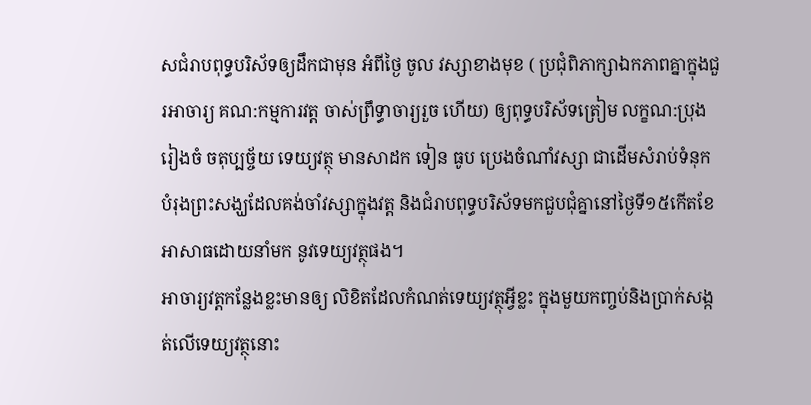សជំរាបពុទ្ធបរិស័ទឲ្យដឹកជាមុន អំពីថ្ងៃ ចូល វស្សាខាងមុខ ( ប្រជុំពិភាក្សាឯកភាពគ្នាក្នុងជួរអាចារ្យ គណ:កម្មការវត្ត ចាស់ព្រឹទ្ធាចារ្យរួច ហើយ) ឲ្យពុទ្ធបរិស័ទត្រៀម លក្ខណ:ប្រុងរៀងចំ ចតុប្បច្ច័យ ទេយ្យវត្ថុ មានសាដក ទៀន ធូប ប្រេងចំណាំវស្សា ជាដើមសំរាប់ទំនុកបំរុងព្រះសង្ឃដែលគង់ចាំវស្សាក្នុងវត្ត និងជំរាបពុទ្ធបរិស័ទមកជួបជុំគ្នានៅថ្ងៃទី១៥កើតខែអាសាធដោយនាំមក នូវទេយ្យវត្ថុផង។
អាចារ្យវត្តកន្លែងខ្លះមានឲ្យ លិខិតដែលកំណត់ទេយ្យវត្ថុអ្វីខ្លះ ក្នុងមួយកញ្ចប់និងប្រាក់សង្កត់លើទេយ្យវត្ថុនោះ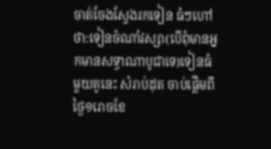ចាត់ចែងស្វែងរកទៀន ធំៗហៅថា:ទៀនចំណាំវស្សា(បើពុំមានអ្នកមានសទ្ធាណាបូជាទេ)ទៀនធំ មួយគូនេះ សំរាប់ដុត ចាប់ផ្តើមពីថ្ងៃ១រោចខែ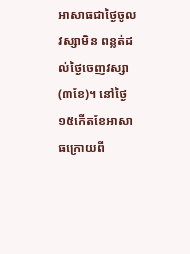អាសាធជាថ្ងៃចូលវស្សាមិន ពន្លត់ដល់ថ្ងៃចេញវស្សា(៣ខែ)។ នៅថ្ងៃ១៥កើតខែអាសាធក្រោយពី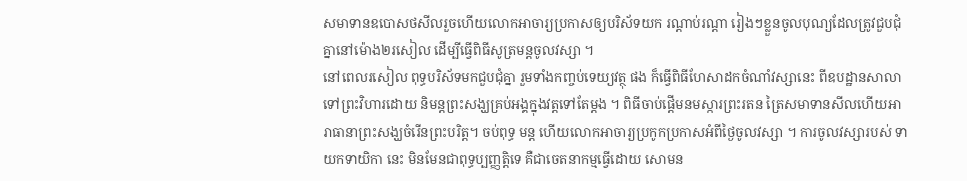សមាទានឧបោសថសីលរួចហើយលោកអាចារ្យប្រកាសឲ្យបរិស័ទយក រណ្តាប់រណ្តា រៀងៗខ្លួនចូលបុណ្យដែលត្រូវជួបជុំគ្នានៅម៉ោង២រសៀល ដើម្បីធ្វើពិធីសូត្រមន្តចូលវស្សា ។
នៅពេលរសៀល ពុទ្ធបរិស័ទមកជួបជុំគ្នា រួមទាំងកញ្ចប់ទេយ្យវត្ថុ ផង ក៏ធ្វើពិធីហែសាដកចំណាំវស្សានេះ ពីឧបដ្ឋានសាលាទៅព្រះវិហារដោយ និមន្តព្រះសង្ឃគ្រប់អង្គក្នុងវត្តទៅតែម្តង ។ ពិធីចាប់ផ្តើមនមស្ការព្រះរតន ត្រៃសមាទានសីលហើយអារាធានាព្រះសង្ឃចំរើនព្រះបរិត្ត។ ចប់ពុទ្ធ មន្ត ហើយលោកអាចារ្យប្រកូកប្រកាសអំពីថ្ងៃចូលវស្សា ។ ការចូលវស្សារបស់ ទាយកទាយិកា នេះ មិនមែនជាពុទ្ធប្បញ្ញត្តិទេ គឺជាចេតនាកម្មធ្វើដោយ សោមន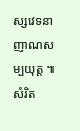ស្សវេទនា ញាណសម្បយុត្ត ៕ សំរិត